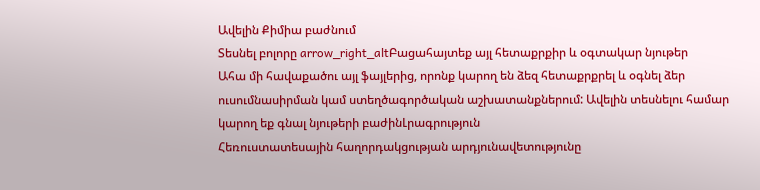Ավելին Քիմիա բաժնում
Տեսնել բոլորը arrow_right_altԲացահայտեք այլ հետաքրքիր և օգտակար նյութեր
Ահա մի հավաքածու այլ ֆայլերից, որոնք կարող են ձեզ հետաքրքրել և օգնել ձեր ուսումնասիրման կամ ստեղծագործական աշխատանքներում: Ավելին տեսնելու համար կարող եք գնալ նյութերի բաժինԼրագրություն
Հեռուստատեսային հաղորդակցության արդյունավետությունը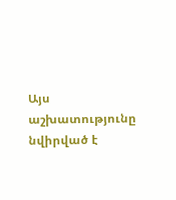Այս աշխատությունը նվիրված է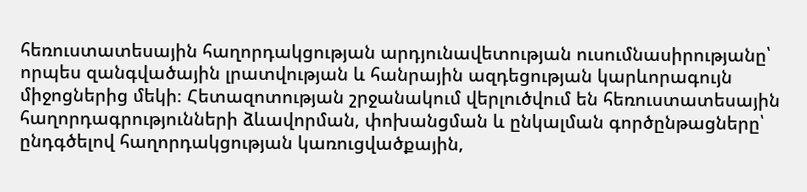հեռուստատեսային հաղորդակցության արդյունավետության ուսումնասիրությանը՝ որպես զանգվածային լրատվության և հանրային ազդեցության կարևորագույն միջոցներից մեկի։ Հետազոտության շրջանակում վերլուծվում են հեռուստատեսային հաղորդագրությունների ձևավորման, փոխանցման և ընկալման գործընթացները՝ ընդգծելով հաղորդակցության կառուցվածքային,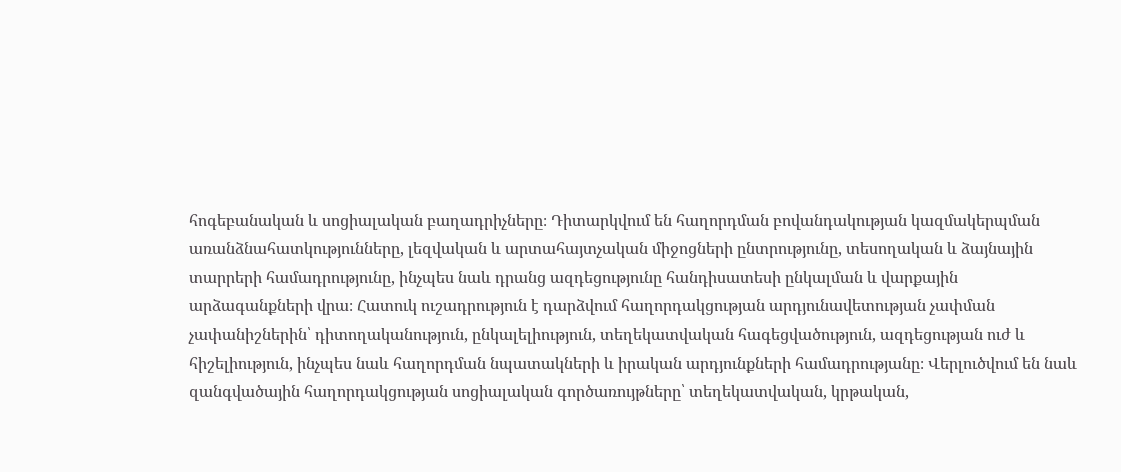հոգեբանական և սոցիալական բաղադրիչները։ Դիտարկվում են հաղորդման բովանդակության կազմակերպման առանձնահատկությունները, լեզվական և արտահայտչական միջոցների ընտրությունը, տեսողական և ձայնային տարրերի համադրությունը, ինչպես նաև դրանց ազդեցությունը հանդիսատեսի ընկալման և վարքային արձագանքների վրա։ Հատուկ ուշադրություն է դարձվում հաղորդակցության արդյունավետության չափման չափանիշներին՝ դիտողականություն, ընկալելիություն, տեղեկատվական հագեցվածություն, ազդեցության ուժ և հիշելիություն, ինչպես նաև հաղորդման նպատակների և իրական արդյունքների համադրությանը։ Վերլուծվում են նաև զանգվածային հաղորդակցության սոցիալական գործառույթները՝ տեղեկատվական, կրթական,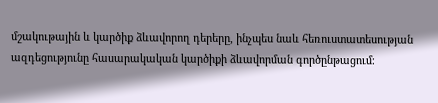մշակութային և կարծիք ձևավորող դերերը, ինչպես նաև հեռուստատեսության ազդեցությունը հասարակական կարծիքի ձևավորման գործընթացում։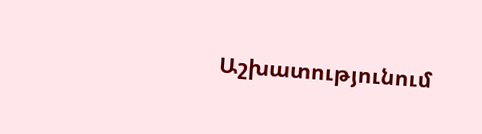Աշխատությունում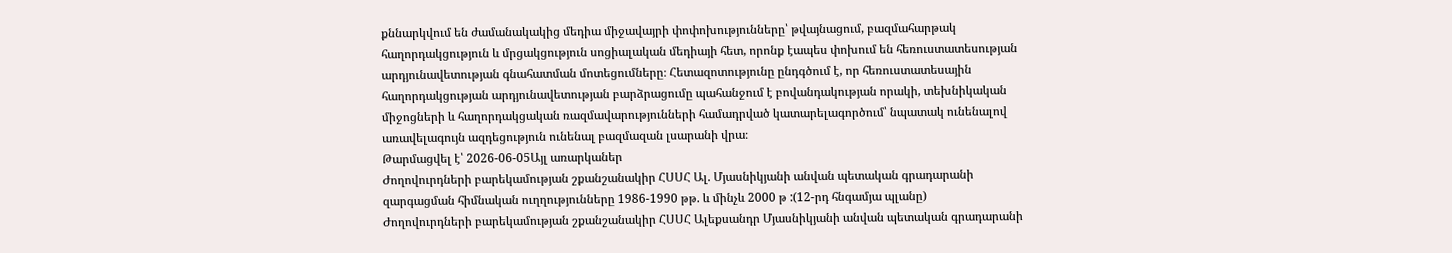քննարկվում են ժամանակակից մեդիա միջավայրի փոփոխությունները՝ թվայնացում, բազմահարթակ հաղորդակցություն և մրցակցություն սոցիալական մեդիայի հետ, որոնք էապես փոխում են հեռուստատեսության արդյունավետության գնահատման մոտեցումները։ Հետազոտությունը ընդգծում է, որ հեռուստատեսային հաղորդակցության արդյունավետության բարձրացումը պահանջում է բովանդակության որակի, տեխնիկական միջոցների և հաղորդակցական ռազմավարությունների համադրված կատարելագործում՝ նպատակ ունենալով առավելագույն ազդեցություն ունենալ բազմազան լսարանի վրա։
Թարմացվել է՝ 2026-06-05Այլ առարկաներ
Ժողովուրդների բարեկամության շքանշանակիր ՀՍՍՀ Ալ. Մյասնիկյանի անվան պետական գրադարանի զարգացման հիմնական ուղղությունները 1986-1990 թթ. և մինչև 2000 թ :(12-րդ հնգամյա պլանը)
Ժողովուրդների բարեկամության շքանշանակիր ՀՍՍՀ Ալեքսանդր Մյասնիկյանի անվան պետական գրադարանի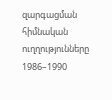զարգացման հիմնական ուղղությունները 1986–1990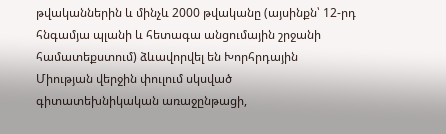թվականներին և մինչև 2000 թվականը (այսինքն՝ 12-րդ հնգամյա պլանի և հետագա անցումային շրջանի համատեքստում) ձևավորվել են Խորհրդային Միության վերջին փուլում սկսված գիտատեխնիկական առաջընթացի,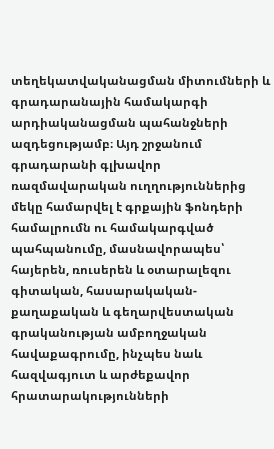տեղեկատվականացման միտումների և գրադարանային համակարգի արդիականացման պահանջների ազդեցությամբ։ Այդ շրջանում գրադարանի գլխավոր ռազմավարական ուղղություններից մեկը համարվել է գրքային ֆոնդերի համալրումն ու համակարգված պահպանումը, մասնավորապես՝ հայերեն, ռուսերեն և օտարալեզու գիտական, հասարակական-քաղաքական և գեղարվեստական գրականության ամբողջական հավաքագրումը, ինչպես նաև հազվագյուտ և արժեքավոր հրատարակությունների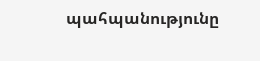պահպանությունը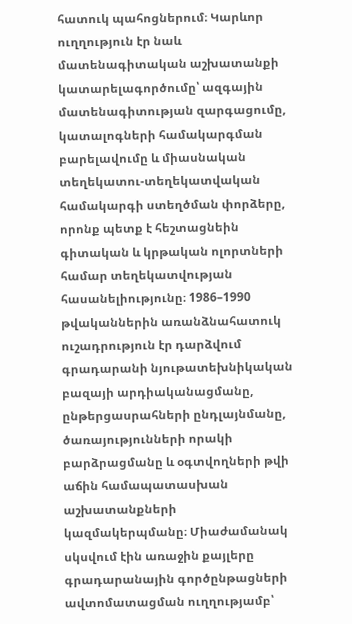հատուկ պահոցներում։ Կարևոր ուղղություն էր նաև մատենագիտական աշխատանքի կատարելագործումը՝ ազգային մատենագիտության զարգացումը, կատալոգների համակարգման բարելավումը և միասնական տեղեկատու-տեղեկատվական համակարգի ստեղծման փորձերը, որոնք պետք է հեշտացնեին գիտական և կրթական ոլորտների համար տեղեկատվության հասանելիությունը։ 1986–1990 թվականներին առանձնահատուկ ուշադրություն էր դարձվում գրադարանի նյութատեխնիկական բազայի արդիականացմանը, ընթերցասրահների ընդլայնմանը, ծառայությունների որակի բարձրացմանը և օգտվողների թվի աճին համապատասխան աշխատանքների կազմակերպմանը։ Միաժամանակ սկսվում էին առաջին քայլերը գրադարանային գործընթացների ավտոմատացման ուղղությամբ՝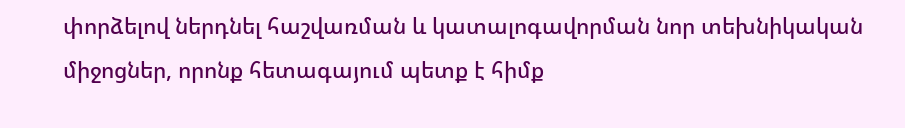փորձելով ներդնել հաշվառման և կատալոգավորման նոր տեխնիկական միջոցներ, որոնք հետագայում պետք է հիմք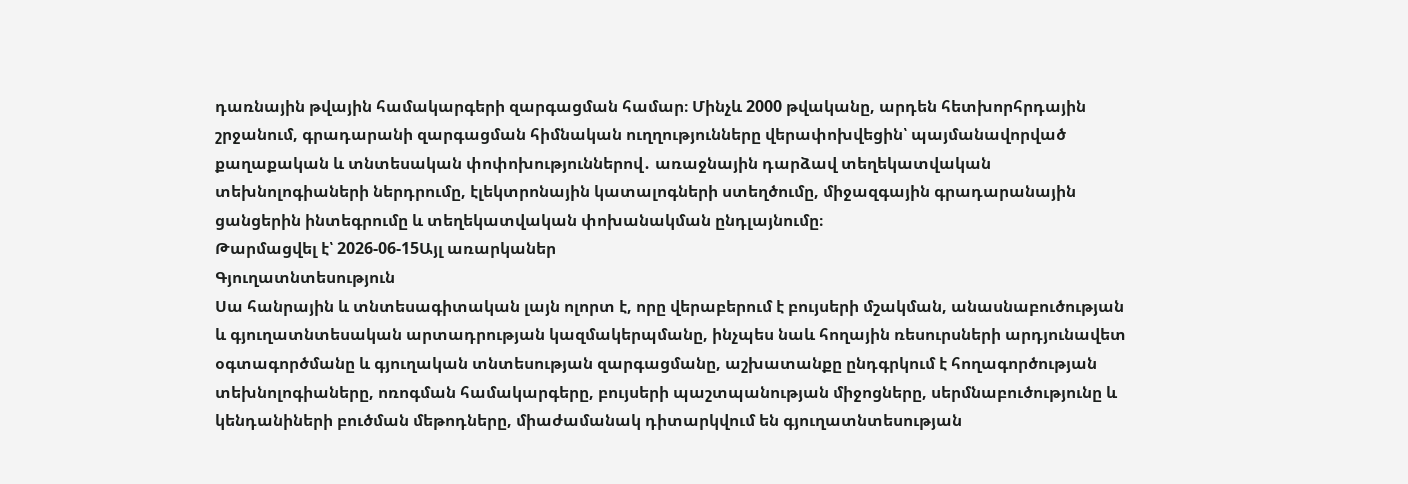դառնային թվային համակարգերի զարգացման համար։ Մինչև 2000 թվականը, արդեն հետխորհրդային շրջանում, գրադարանի զարգացման հիմնական ուղղությունները վերափոխվեցին՝ պայմանավորված քաղաքական և տնտեսական փոփոխություններով․ առաջնային դարձավ տեղեկատվական տեխնոլոգիաների ներդրումը, էլեկտրոնային կատալոգների ստեղծումը, միջազգային գրադարանային ցանցերին ինտեգրումը և տեղեկատվական փոխանակման ընդլայնումը։
Թարմացվել է՝ 2026-06-15Այլ առարկաներ
Գյուղատնտեսություն
Սա հանրային և տնտեսագիտական լայն ոլորտ է, որը վերաբերում է բույսերի մշակման, անասնաբուծության և գյուղատնտեսական արտադրության կազմակերպմանը, ինչպես նաև հողային ռեսուրսների արդյունավետ օգտագործմանը և գյուղական տնտեսության զարգացմանը, աշխատանքը ընդգրկում է հողագործության տեխնոլոգիաները, ոռոգման համակարգերը, բույսերի պաշտպանության միջոցները, սերմնաբուծությունը և կենդանիների բուծման մեթոդները, միաժամանակ դիտարկվում են գյուղատնտեսության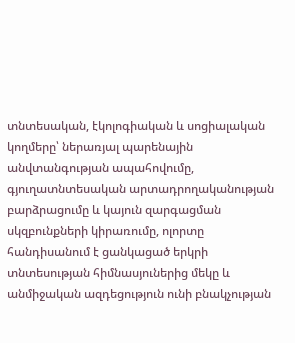տնտեսական, էկոլոգիական և սոցիալական կողմերը՝ ներառյալ պարենային անվտանգության ապահովումը, գյուղատնտեսական արտադրողականության բարձրացումը և կայուն զարգացման սկզբունքների կիրառումը, ոլորտը հանդիսանում է ցանկացած երկրի տնտեսության հիմնասյուներից մեկը և անմիջական ազդեցություն ունի բնակչության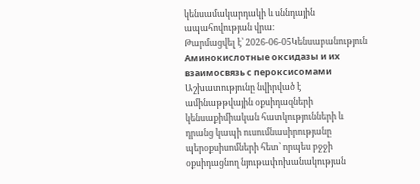կենսամակարդակի և սննդային ապահովության վրա։
Թարմացվել է՝ 2026-06-05Կենսաբանություն
Аминокислотные оксидазы и их взаимосвязь с пероксисомами
Աշխատությունը նվիրված է ամինաթթվային օքսիդազների կենսաքիմիական հատկությունների և դրանց կապի ուսումնասիրությանը պերօքսիսոմների հետ՝ որպես բջջի օքսիդացնող նյութափոխանակության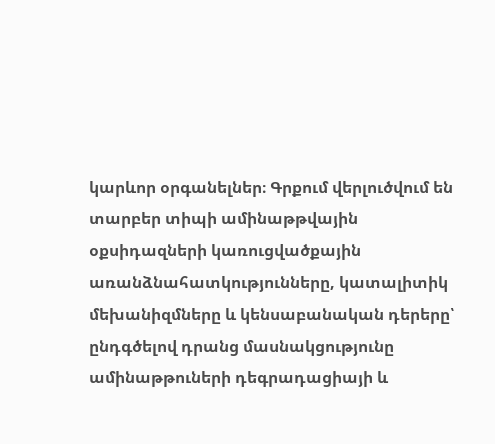կարևոր օրգանելներ։ Գրքում վերլուծվում են տարբեր տիպի ամինաթթվային օքսիդազների կառուցվածքային առանձնահատկությունները, կատալիտիկ մեխանիզմները և կենսաբանական դերերը՝ ընդգծելով դրանց մասնակցությունը ամինաթթուների դեգրադացիայի և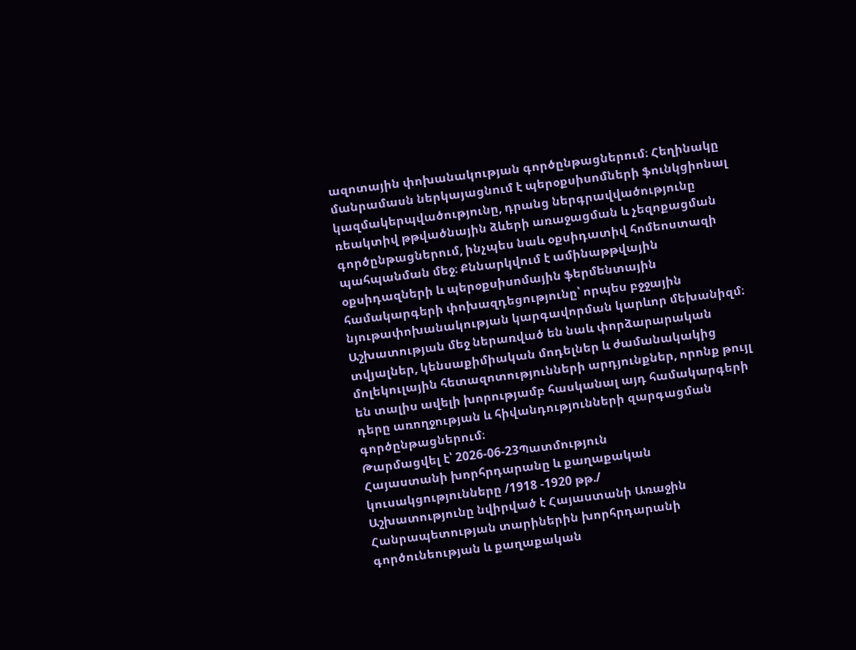ազոտային փոխանակության գործընթացներում։ Հեղինակը մանրամասն ներկայացնում է պերօքսիսոմների ֆունկցիոնալ կազմակերպվածությունը, դրանց ներգրավվածությունը ռեակտիվ թթվածնային ձևերի առաջացման և չեզոքացման գործընթացներում, ինչպես նաև օքսիդատիվ հոմեոստազի պահպանման մեջ։ Քննարկվում է ամինաթթվային օքսիդազների և պերօքսիսոմային ֆերմենտային համակարգերի փոխազդեցությունը՝ որպես բջջային նյութափոխանակության կարգավորման կարևոր մեխանիզմ։ Աշխատության մեջ ներառված են նաև փորձարարական տվյալներ, կենսաքիմիական մոդելներ և ժամանակակից մոլեկուլային հետազոտությունների արդյունքներ, որոնք թույլ են տալիս ավելի խորությամբ հասկանալ այդ համակարգերի դերը առողջության և հիվանդությունների զարգացման գործընթացներում։
Թարմացվել է՝ 2026-06-23Պատմություն
Հայաստանի խորհրդարանը և քաղաքական կուսակցությունները /1918 -1920 թթ./
Աշխատությունը նվիրված է Հայաստանի Առաջին Հանրապետության տարիներին խորհրդարանի գործունեության և քաղաքական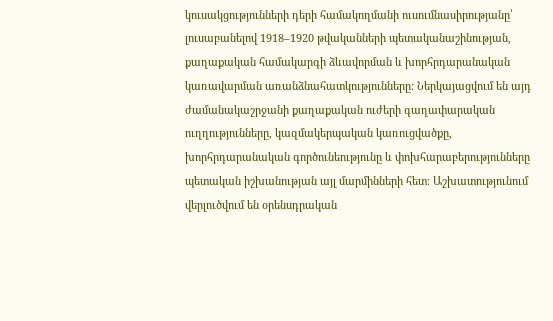կուսակցությունների դերի համակողմանի ուսումնասիրությանը՝ լուսաբանելով 1918–1920 թվականների պետականաշինության, քաղաքական համակարգի ձևավորման և խորհրդարանական կառավարման առանձնահատկությունները։ Ներկայացվում են այդ ժամանակաշրջանի քաղաքական ուժերի գաղափարական ուղղությունները, կազմակերպական կառուցվածքը, խորհրդարանական գործունեությունը և փոխհարաբերությունները պետական իշխանության այլ մարմինների հետ։ Աշխատությունում վերլուծվում են օրենսդրական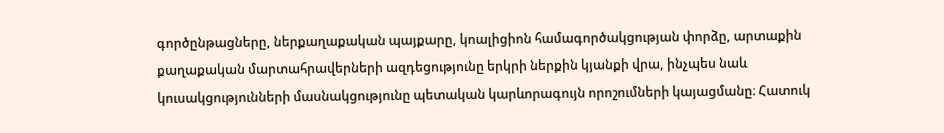գործընթացները, ներքաղաքական պայքարը, կոալիցիոն համագործակցության փորձը, արտաքին քաղաքական մարտահրավերների ազդեցությունը երկրի ներքին կյանքի վրա, ինչպես նաև կուսակցությունների մասնակցությունը պետական կարևորագույն որոշումների կայացմանը։ Հատուկ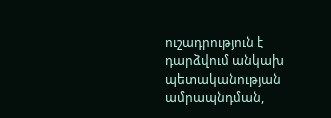ուշադրություն է դարձվում անկախ պետականության ամրապնդման,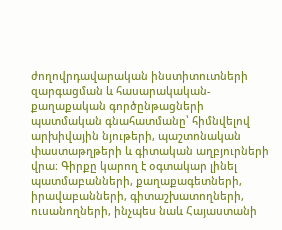ժողովրդավարական ինստիտուտների զարգացման և հասարակական-քաղաքական գործընթացների պատմական գնահատմանը՝ հիմնվելով արխիվային նյութերի, պաշտոնական փաստաթղթերի և գիտական աղբյուրների վրա։ Գիրքը կարող է օգտակար լինել պատմաբանների, քաղաքագետների, իրավաբանների, գիտաշխատողների, ուսանողների, ինչպես նաև Հայաստանի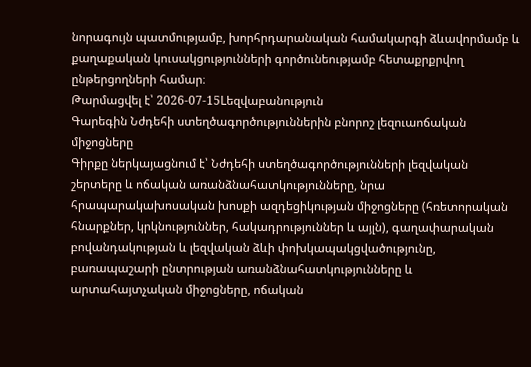նորագույն պատմությամբ, խորհրդարանական համակարգի ձևավորմամբ և քաղաքական կուսակցությունների գործունեությամբ հետաքրքրվող ընթերցողների համար։
Թարմացվել է՝ 2026-07-15Lեզվաբանություն
Գարեգին Նժդեհի ստեղծագործություններին բնորոշ լեզուաոճական միջոցները
Գիրքը ներկայացնում է՝ Նժդեհի ստեղծագործությունների լեզվական շերտերը և ոճական առանձնահատկությունները, նրա հրապարակախոսական խոսքի ազդեցիկության միջոցները (հռետորական հնարքներ, կրկնություններ, հակադրություններ և այլն), գաղափարական բովանդակության և լեզվական ձևի փոխկապակցվածությունը, բառապաշարի ընտրության առանձնահատկությունները և արտահայտչական միջոցները, ոճական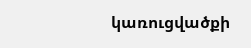կառուցվածքի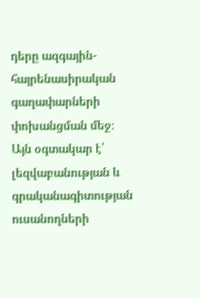դերը ազգային-հայրենասիրական գաղափարների փոխանցման մեջ։ Այն օգտակար է՝ լեզվաբանության և գրականագիտության ուսանողների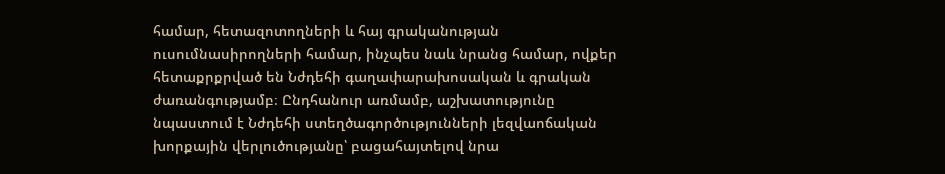համար, հետազոտողների և հայ գրականության ուսումնասիրողների համար, ինչպես նաև նրանց համար, ովքեր հետաքրքրված են Նժդեհի գաղափարախոսական և գրական ժառանգությամբ։ Ընդհանուր առմամբ, աշխատությունը նպաստում է Նժդեհի ստեղծագործությունների լեզվաոճական խորքային վերլուծությանը՝ բացահայտելով նրա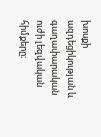խոսքի ազդեցիկության և գաղափարական ուժի լեզվական հիմքերը։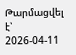Թարմացվել է՝ 2026-04-11